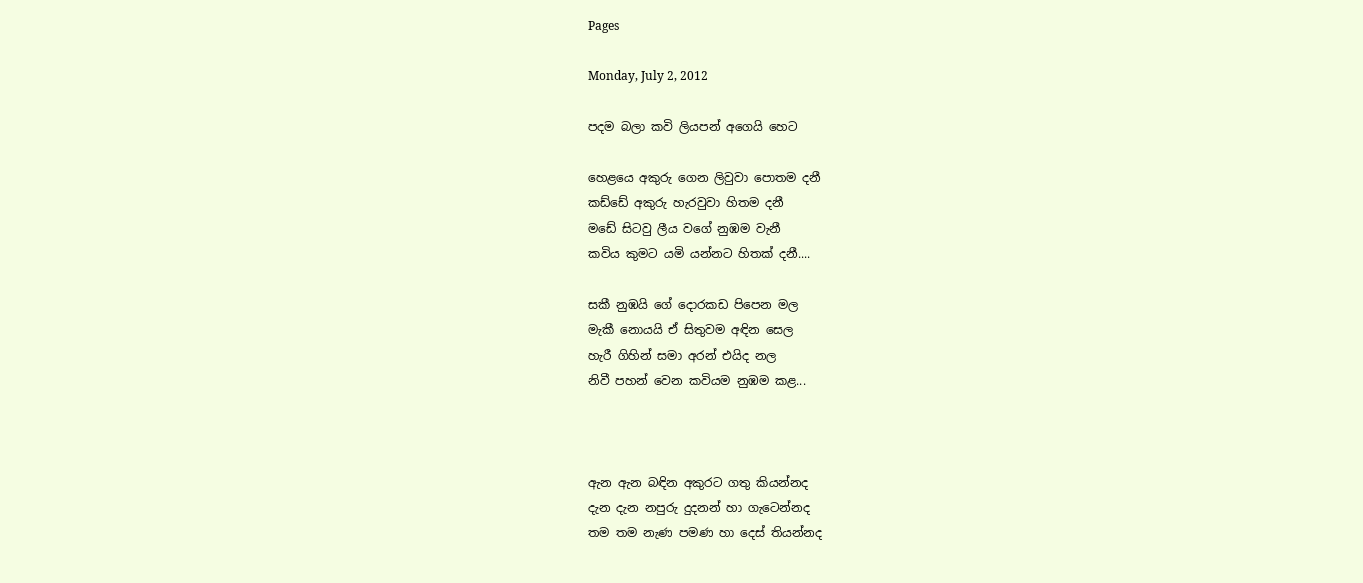Pages

Monday, July 2, 2012

පදම බලා කවි ලියපන් අගෙයි හෙට

හෙළයෙ අකුරු ගෙන ලිවුවා පොතම දනී
කඩ්ඩේ අකුරු හැරවුවා හිතම දනී
මඩේ සිටවු ලීය වගේ නුඹම වැනී
කවිය කුමට යමි යන්නට හිතක් දනී....

සකී නුඹයි ගේ දොරකඩ පිපෙන මල
මැකී නොයයි ඒ සිතුවම අඳින සෙල
හැරී ගිහින් සමා අරන් එයිද නල
නිවී පහන් වෙන කවියම නුඹම කළ...



ඇන ඇන බඳින අකුරට ගතු කියන්නද
දැන දැන නපුරු දුදනන් හා ගැටෙන්නද
තම තම නැණ පමණ හා දෙස් තියන්නද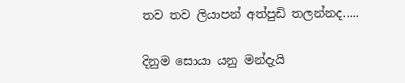තව තව ලියාපන් අත්පුඩි තලන්නද.....

දිනුම සොයා යනු මන්දැයි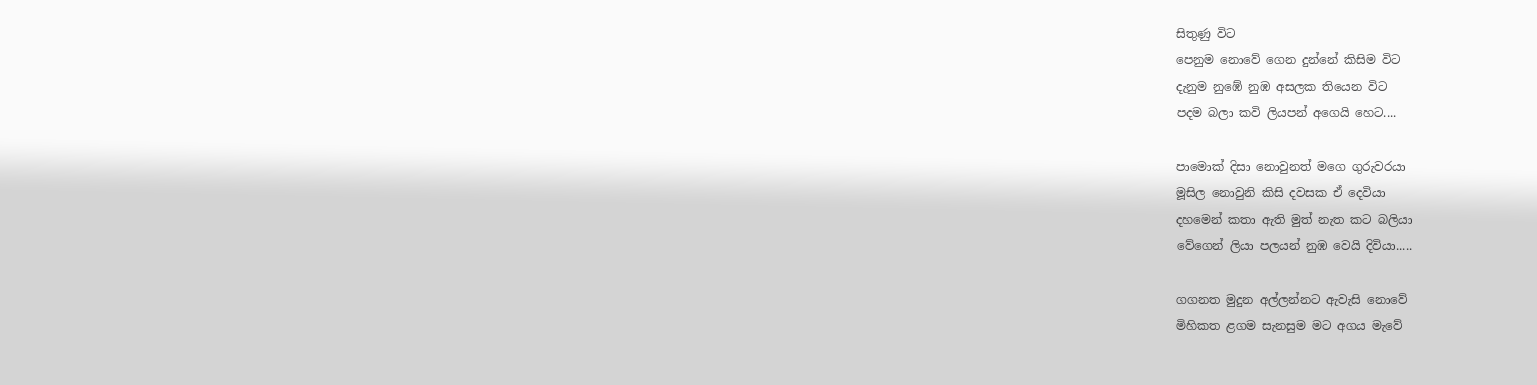සිතුණු විට
පෙනුම නොවේ ගෙන දුන්නේ කිසිම විට
දැනුම නුඹේ නුඹ අසලක තියෙන විට
පදම බලා කවි ලියපන් අගෙයි හෙට....

පාමොක් දිසා නොවුනත් මගෙ ගුරුවරයා
මූසිල නොවුනි කිසි දවසක ඒ දෙවියා
දහමෙන් කතා ඇති මුත් නැත කට බලියා
වේගෙන් ලියා පලයන් නුඹ වෙයි දිවියා.....

ගගනත මුදුන අල්ලන්නට ඇවැසි නොවේ
මිහිකත ළගම සැනසුම මට අගය මැවේ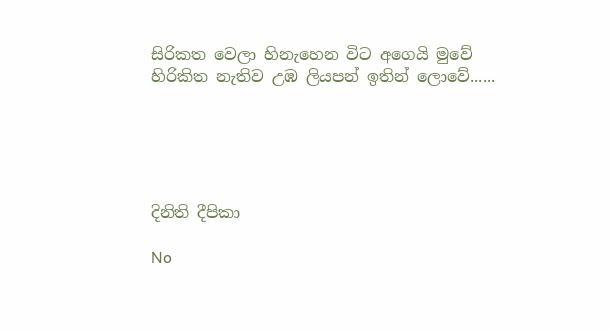සිරිකත වෙලා හිනැහෙන විට අගෙයි මුවේ
හිරිකිත නැතිව උඹ ලියපන් ඉතින් ලොවේ......





දිනිති දීපිකා

No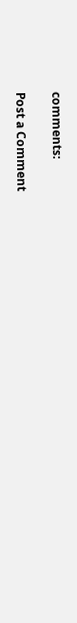comments:

Post a Comment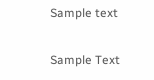Sample text

Sample Text